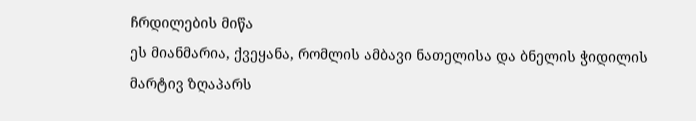ჩრდილების მიწა
ეს მიანმარია, ქვეყანა, რომლის ამბავი ნათელისა და ბნელის ჭიდილის მარტივ ზღაპარს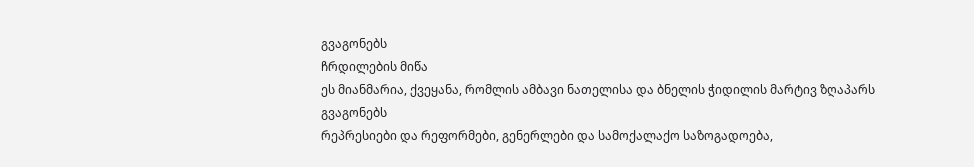გვაგონებს
ჩრდილების მიწა
ეს მიანმარია, ქვეყანა, რომლის ამბავი ნათელისა და ბნელის ჭიდილის მარტივ ზღაპარს გვაგონებს
რეპრესიები და რეფორმები, გენერლები და სამოქალაქო საზოგადოება,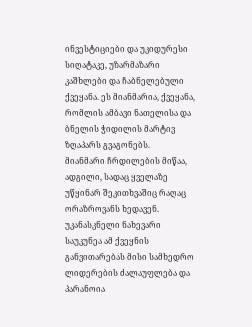ინვესტიციები და უკიდურესი სიღატაკე, უზარმაზარი კაშხლები და ჩაბნელებული ქვეყანა. ეს მიანმარია, ქვეყანა, რომლის ამბავი ნათელისა და ბნელის ჭიდილის მარტივ ზღაპარს გვაგონებს.
მიანმარი ჩრდილების მიწაა, ადგილი, სადაც ყველაზე უწყინარ შეკითხვაშიც რაღაც ორაზროვანს ხედავენ. უკანასკნელი ნახევარი საუკუნეა ამ ქვეყნის განვითარებას მისი სამხედრო ლიდერების ძალაუფლება და პარანოია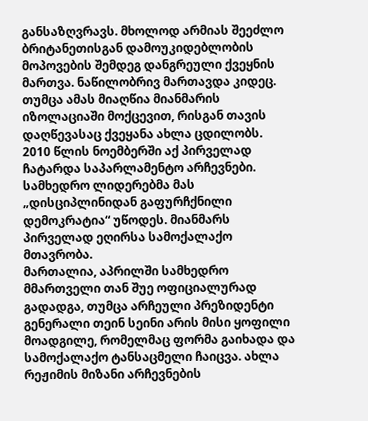განსაზღვრავს. მხოლოდ არმიას შეეძლო ბრიტანეთისგან დამოუკიდებლობის მოპოვების შემდეგ დანგრეული ქვეყნის მართვა. ნაწილობრივ მართავდა კიდეც. თუმცა ამას მიაღწია მიანმარის იზოლაციაში მოქცევით, რისგან თავის დაღწევასაც ქვეყანა ახლა ცდილობს.
2010 წლის ნოემბერში აქ პირველად ჩატარდა საპარლამენტო არჩევნები. სამხედრო ლიდერებმა მას „დისციპლინიდან გაფურჩქნილი დემოკრატია“ უწოდეს. მიანმარს პირველად ეღირსა სამოქალაქო მთავრობა.
მართალია, აპრილში სამხედრო მმართველი თან შუე ოფიციალურად გადადგა, თუმცა არჩეული პრეზიდენტი გენერალი თეინ სეინი არის მისი ყოფილი მოადგილე, რომელმაც ფორმა გაიხადა და სამოქალაქო ტანსაცმელი ჩაიცვა. ახლა რეჟიმის მიზანი არჩევნების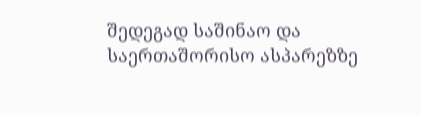შედეგად საშინაო და საერთაშორისო ასპარეზზე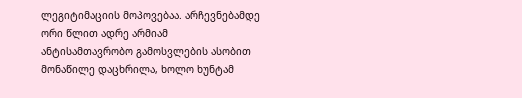ლეგიტიმაციის მოპოვებაა. არჩევნებამდე ორი წლით ადრე არმიამ ანტისამთავრობო გამოსვლების ასობით მონაწილე დაცხრილა, ხოლო ხუნტამ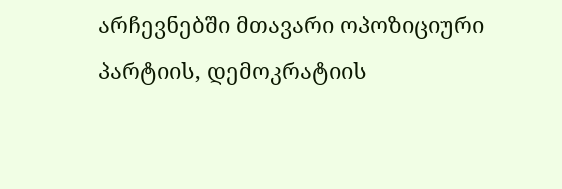არჩევნებში მთავარი ოპოზიციური პარტიის, დემოკრატიის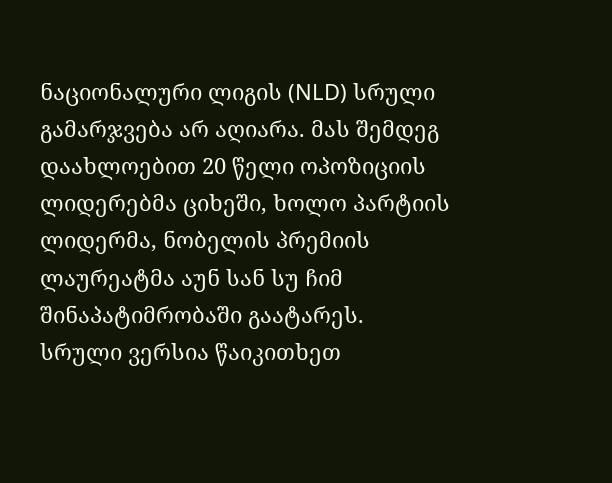ნაციონალური ლიგის (NLD) სრული გამარჯვება არ აღიარა. მას შემდეგ დაახლოებით 20 წელი ოპოზიციის ლიდერებმა ციხეში, ხოლო პარტიის ლიდერმა, ნობელის პრემიის ლაურეატმა აუნ სან სუ ჩიმ შინაპატიმრობაში გაატარეს.
სრული ვერსია წაიკითხეთ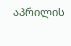აპრილის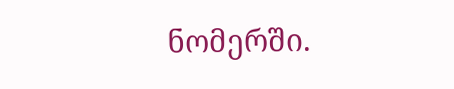ნომერში.